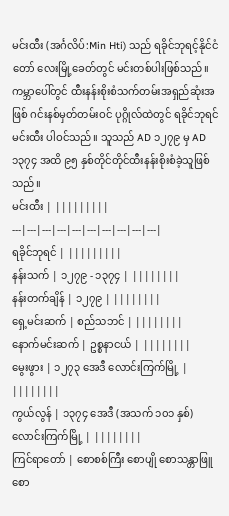မင်းထီး (အင်္ဂလိပ်:Min Hti) သည် ရခိုင်ဘုရင့်နိုင်ငံတော် လေးမြို့ခေတ်တွင် မင်းတစ်ပါးဖြစ်သည်။ ကမ္ဘာပေါ်တွင် ထီးနန်းစိုးစံသက်တမ်းအရှည်ဆုံးအဖြစ် ဂင်းနစ်မှတ်တမ်းဝင် ပုဂ္ဂိုလ်ထဲတွင် ရခိုင်ဘုရင် မင်းထီး ပါဝင်သည်။ သူသည် AD ၁၂၇၉ မှ AD ၁၃၇၄ အထိ ၉၅ နှစ်တိုင်တိုင်ထီးနန်းစိုးစံခဲ့သူဖြစ်သည်။
မင်းထီး | |||||||||
---|---|---|---|---|---|---|---|---|---|
ရခိုင်ဘုရင် | |||||||||
နန်းသက် | ၁၂၇၉ - ၁၃၇၄ | ||||||||
နန်းတက်ချိန် | ၁၂၇၉ | ||||||||
ရှေ့မင်းဆက် | စည်သဘင် | ||||||||
နောက်မင်းဆက် | ဥစ္စနာငယ် | ||||||||
မွေးဖွား | ၁၂၇၃ အေဒီ လောင်းကြက်မြို့ | ||||||||
ကွယ်လွန် | ၁၃၇၄ အေဒီ (အသက် ၁၀၁ နှစ်) လောင်းကြက်မြို့ | ||||||||
ကြင်ရာတော် | စောစစ်ကြီး စောပျို စောသန္တာဖြူ စော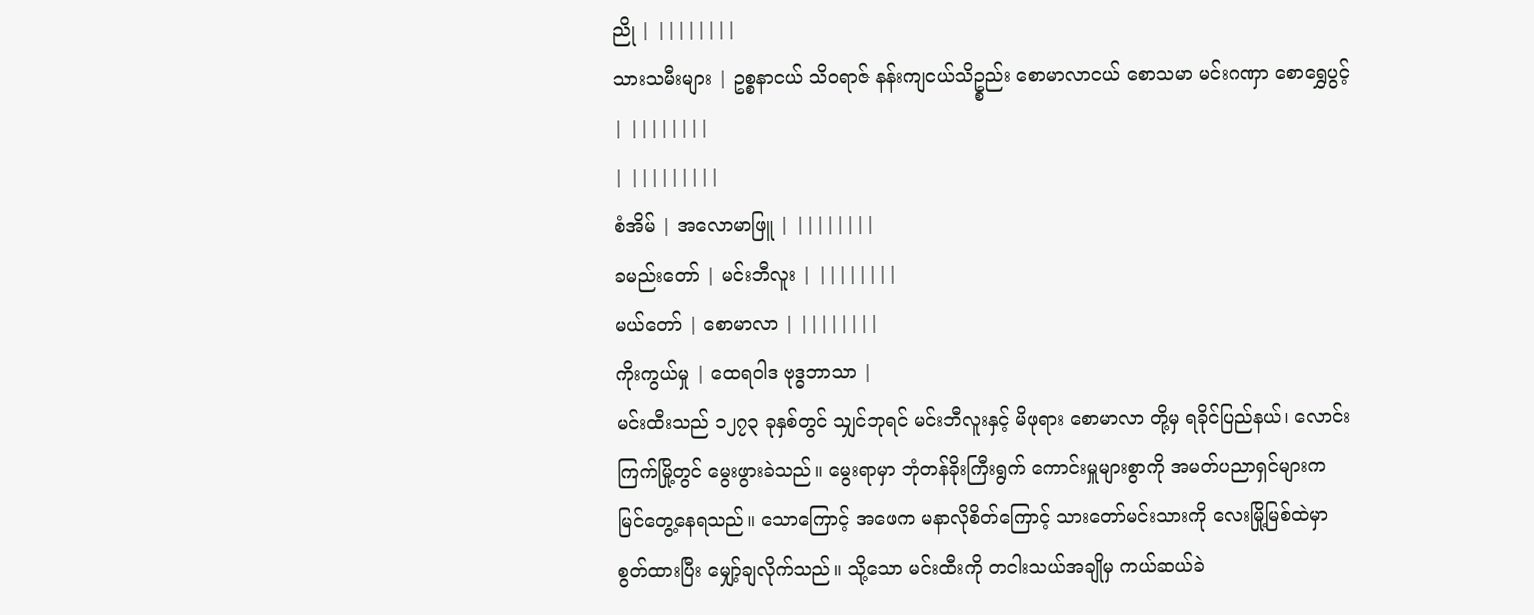ညို | ||||||||
သားသမီးများ | ဥစ္စနာငယ် သိဝရာဇ် နန်းကျငယ်သိဥ္စည်း စောမာလာငယ် စောသမာ မင်းဂဏှာ စောရွှေပွင့် | ||||||||
| |||||||||
စံအိမ် | အလောမာဖြူ | ||||||||
ခမည်းတော် | မင်းဘီလူး | ||||||||
မယ်တော် | စောမာလာ | ||||||||
ကိုးကွယ်မှု | ထေရဝါဒ ဗုဒ္ဓဘာသာ |
မင်းထီးသည် ၁၂၇၃ ခုနှစ်တွင် သျှင်ဘုရင် မင်းဘီလူးနှင့် မိဖုရား စောမာလာ တို့မှ ရခိုင်ပြည်နယ်၊ လောင်းကြက်မြို့တွင် မွေးဖွားခဲသည်။ မွေးရာမှာ ဘုံတန်ခိုးကြီးရွက် ကောင်းမှူများစွာကို အမတ်ပညာရှင်များက မြင်တွေ့နေရသည်။ သောကြောင့် အဖေက မနာလိုစိတ်ကြောင့် သားတော်မင်းသားကို လေးမြို့မြစ်ထဲမှာ စွတ်ထားပြီး မျှော့်ချလိုက်သည်။ သို့သော မင်းထီးကို တငါးသယ်အချိုမှ ကယ်ဆယ်ခဲ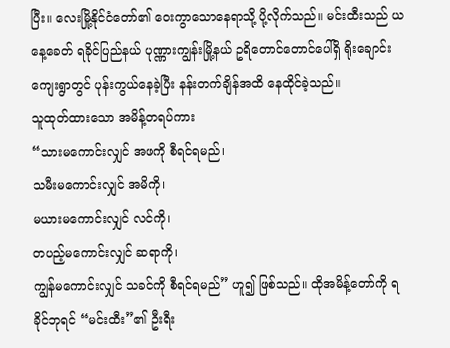ပြီး။ လေးမြို့နိုင်ငံတော်၏ ဝေးကွာသောနေရာသို့ ပို့လိုက်သည်။ မင်းထီးသည် ယနေ့ခေတ် ရခိုင်ပြည်နယ် ပုဏ္ဏားကျွန်းမြို့နယ် ဥရိတောင်တောင်ပေါ်ရှိ ရိုးချောင်းကျေးရွာတွင် ပုန်းကွယ်နေခဲ့ပြီး နန်းတက်ချိန်အထိ နေထိုင်ခဲ့သည်။
သူထုတ်ထားသော အမိန့်တရပ်ကား
“သားမကောင်းလျှင် အဖကို စီရင်ရမည်၊
သမီးမကောင်းလျှင် အမိကို၊
မယားမကောင်းလျှင် လင်ကို၊
တပည့်မကောင်းလျှင် ဆရာကို၊
ကျွန်မကောင်းလျှင် သခင်ကို စီရင်ရမည်” ဟူ၍ ဖြစ်သည်။ ထိုအမိန့်တော်ကို ရခိုင်ဘုရင် “မင်းထီး”၏ ဦးရီး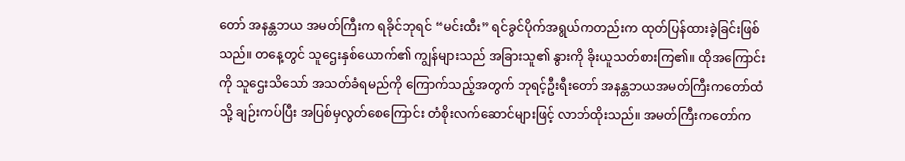တော် အနန္တဘယ အမတ်ကြီးက ရခိုင်ဘုရင် “မင်းထီး” ရင်ခွင်ပိုက်အရွယ်ကတည်းက ထုတ်ပြန်ထားခဲ့ခြင်းဖြစ်သည်။ တနေ့တွင် သူဌေးနှစ်ယောက်၏ ကျွန်များသည် အခြားသူ၏ နွားကို ခိုးယူသတ်စားကြ၏။ ထိုအကြောင်းကို သူဌေးသိသော် အသတ်ခံရမည်ကို ကြောက်သည့်အတွက် ဘုရင့်ဦးရီးတော် အနန္တဘယအမတ်ကြီးကတော်ထံသို့ ချဉ်းကပ်ပြီး အပြစ်မှလွတ်စေကြောင်း တံစိုးလက်ဆောင်များဖြင့် လာဘ်ထိုးသည်။ အမတ်ကြီးကတော်က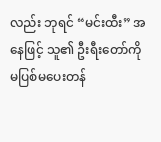လည်း ဘုရင် “မင်းထီး” အနေဖြင့် သူ၏ ဦးရီးတော်ကို မပြစ်မပေးတန်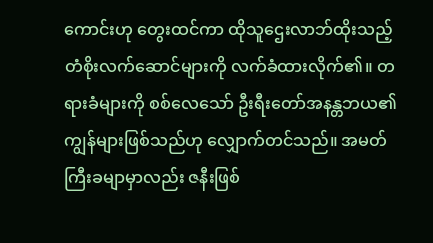ကောင်းဟု တွေးထင်ကာ ထိုသူဌေးလာဘ်ထိုးသည့် တံစိုးလက်ဆောင်များကို လက်ခံထားလိုက်၏။ တရားခံများကို စစ်လေသော် ဦးရီးတော်အနန္တဘယ၏ ကျွန်များဖြစ်သည်ဟု လျှောက်တင်သည်။ အမတ်ကြီးခမျာမှာလည်း ဇနီးဖြစ်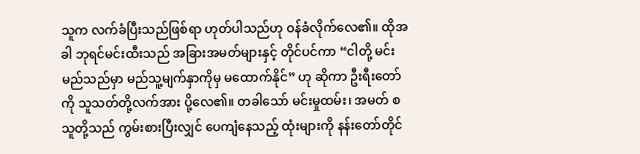သူက လက်ခံပြီးသည်ဖြစ်ရာ ဟုတ်ပါသည်ဟု ဝန်ခံလိုက်လေ၏။ ထိုအခါ ဘုရင်မင်းထီးသည် အခြားအမတ်များနှင့် တိုင်ပင်ကာ “ငါတို့ မင်း မည်သည်မှာ မည်သူ့မျက်နှာကိုမှ မထောက်နိုင်” ဟု ဆိုကာ ဦးရီးတော်ကို သူသတ်တို့လက်အား ပို့လေ၏။ တခါသော် မင်းမှုထမ်း၊ အမတ် စသူတို့သည် ကွမ်းစားပြီးလျှင် ပေကျံနေသည့် ထုံးများကို နန်းတော်တိုင်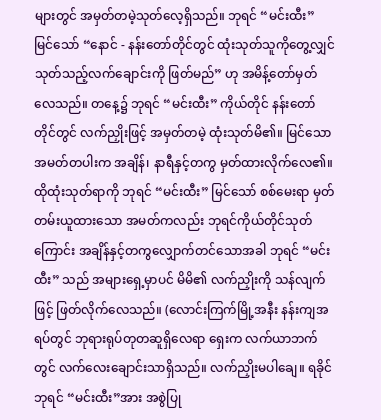များတွင် အမှတ်တမဲ့သုတ်လေ့ရှိသည်။ ဘုရင် “မင်းထီး” မြင်သော် “နောင် - နန်းတော်တိုင်တွင် ထုံးသုတ်သူကိုတွေ့လျှင် သုတ်သည့်လက်ချောင်းကို ဖြတ်မည်” ဟု အမိန့်တော်မှတ်လေသည်။ တနေ့၌ ဘုရင် “မင်းထီး” ကိုယ်တိုင် နန်းတော်တိုင်တွင် လက်ညှိုးဖြင့် အမှတ်တမဲ့ ထုံးသုတ်မိ၏။ မြင်သော အမတ်တပါးက အချိန်၊ နာရီနှင့်တကွ မှတ်ထားလိုက်လေ၏။ ထိုထုံးသုတ်ရာကို ဘုရင် “မင်းထီး” မြင်သော် စစ်မေးရာ မှတ်တမ်းယူထားသော အမတ်ကလည်း ဘုရင်ကိုယ်တိုင်သုတ်ကြောင်း အချိန်နှင့်တကွလျှောက်တင်သောအခါ ဘုရင် “မင်းထီး” သည် အများရှေ့မှာပင် မိမိ၏ လက်ညှိုးကို သန်လျက်ဖြင့် ဖြတ်လိုက်လေသည်။ (လောင်းကြက်မြို့အနီး နန်းကျအရပ်တွင် ဘုရားရုပ်တုတဆူရှိလေရာ ရှေးက လက်ယာဘက်တွင် လက်လေးချောင်းသာရှိသည်။ လက်ညှိုးမပါချေ။ ရခိုင်ဘုရင် “မင်းထီး”အား အစွဲပြု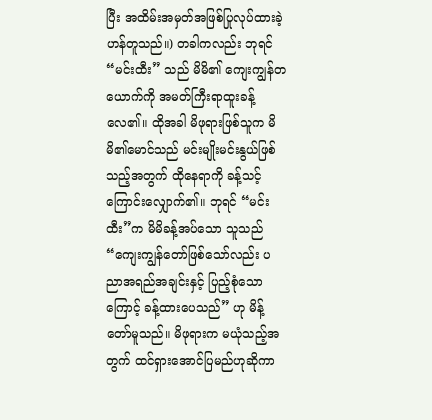ပြီး အထိမ်းအမှတ်အဖြစ်ပြုလုပ်ထားခဲ့ဟန်တူသည်။) တခါကလည်း ဘုရင် “မင်းထီး” သည် မိမိ၏ ကျေးကျွန်တယောက်ကို အမတ်ကြီးရာထူးခန့်လေ၏။ ထိုအခါ မိဖုရားဖြစ်သူက မိမိ၏မောင်သည် မင်းမျိုးမင်းနွယ်ဖြစ်သည့်အတွက် ထိုနေရာကို ခန့်သင့်ကြောင်းလျှောက်၏။ ဘုရင် “မင်းထီး”က မိမိခန့်အပ်သော သူသည် “ကျေးကျွန်တော်ဖြစ်သော်လည်း ပညာအရည်အချင်းနှင့် ပြည့်စုံသောကြောင့် ခန့်ထားပေသည်” ဟု မိန့်တော်မူသည်။ မိဖုရားက မယုံသည့်အတွက် ထင်ရှားအောင်ပြမည်ဟုဆိုကာ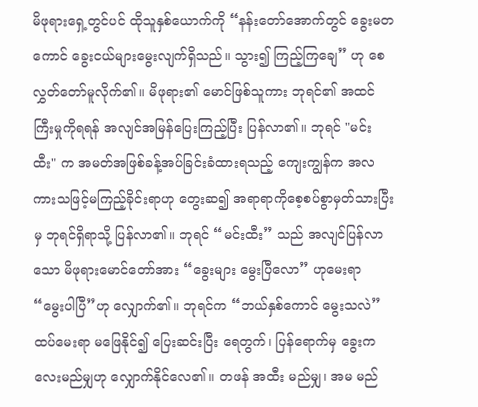မိဖုရားရှေ့တွင်ပင် ထိုသူနှစ်ယောက်ကို “နန်းတော်အောက်တွင် ခွေးမတကောင် ခွေးငယ်များမွေးလျက်ရှိသည်။ သွား၍ ကြည့်ကြချေ” ဟု စေလွှတ်တော်မူလိုက်၏။ မိဖုရား၏ မောင်ဖြစ်သူကား ဘုရင်၏ အထင်ကြီးမှုကိုရရန် အလျင်အမြန်ပြေးကြည့်ပြီး ပြန်လာ၏။ ဘုရင် "မင်းထီး" က အမတ်အဖြစ်ခန့်အပ်ခြင်းခံထားရသည့် ကျေးကျွန်က အလကားသဖြင့်မကြည့်ခိုင်းရာဟု တွေးဆ၍ အရာရာကိုစေ့စပ်စွာမှတ်သားပြီးမှ ဘုရင်ရှိရာသို့ ပြန်လာ၏။ ဘုရင် “မင်းထီး” သည် အလျင်ပြန်လာသော မိဖုရားမောင်တော်အား “ခွေးများ မွေးပြီလော” ဟုမေးရာ “မွေးပါပြီ”ဟု လျှောက်၏။ ဘုရင်က “ဘယ်နှစ်ကောင် မွေးသလဲ” ထပ်မေးရာ မဖြေနိုင်၍ ပြေးဆင်းပြီး ရေတွက်၊ ပြန်ရောက်မှ ခွေးကလေးမည်မျှဟု လျှောက်နိုင်လေ၏။ တဖန် အထီး မည်မျှ၊ အမ မည်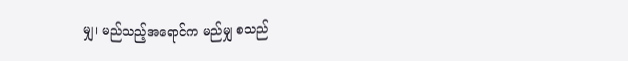မျှ၊ မည်သည့်အရောင်က မည်မျှ စသည်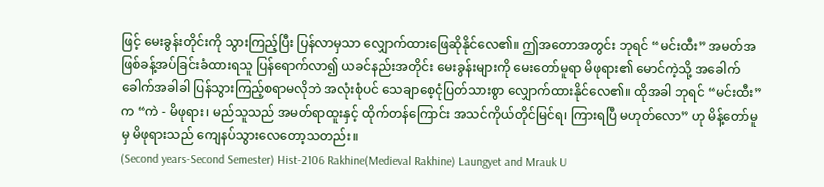ဖြင့် မေးခွန်းတိုင်းကို သွားကြည့်ပြီး ပြန်လာမှသာ လျှောက်ထားဖြေဆိုနိုင်လေ၏။ ဤအတောအတွင်း ဘုရင် “မင်းထီး” အမတ်အဖြစ်ခန့်အပ်ခြင်းခံထားရသူ ပြန်ရောက်လာ၍ ယခင်နည်းအတိုင်း မေးခွန်းများကို မေးတော်မူရာ မိဖုရား၏ မောင်ကဲ့သို့ အခေါက်ခေါက်အခါခါ ပြန်သွားကြည့်စရာမလိုဘဲ အလုံးစုံပင် သေချာစေ့ငုံပြတ်သားစွာ လျှောက်ထားနိုင်လေ၏။ ထိုအခါ ဘုရင် “မင်းထီး” က “ကဲ - မိဖုရား၊ မည်သူသည် အမတ်ရာထူးနှင့် ထိုက်တန်ကြောင်း အသင်ကိုယ်တိုင်မြင်ရ၊ ကြားရပြီ မဟုတ်လော” ဟု မိန့်တော်မူမှ မိဖုရားသည် ကျေနပ်သွားလေတော့သတည်း။
(Second years-Second Semester) Hist-2106 Rakhine(Medieval Rakhine) Laungyet and Mrauk U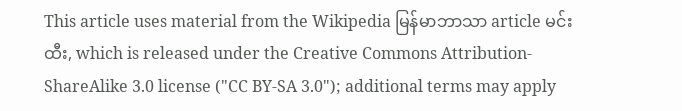This article uses material from the Wikipedia မြန်မာဘာသာ article မင်းထီး, which is released under the Creative Commons Attribution-ShareAlike 3.0 license ("CC BY-SA 3.0"); additional terms may apply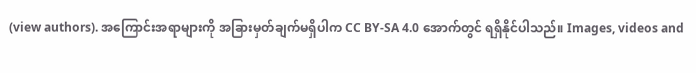(view authors). အကြောင်းအရာများကို အခြားမှတ်ချက်မရှိပါက CC BY-SA 4.0 အောက်တွင် ရရှိနိုင်ပါသည်။ Images, videos and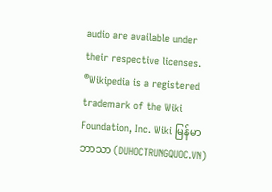audio are available under their respective licenses.
®Wikipedia is a registered trademark of the Wiki Foundation, Inc. Wiki မြန်မာဘာသာ (DUHOCTRUNGQUOC.VN)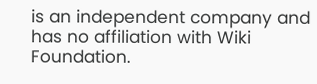is an independent company and has no affiliation with Wiki Foundation.